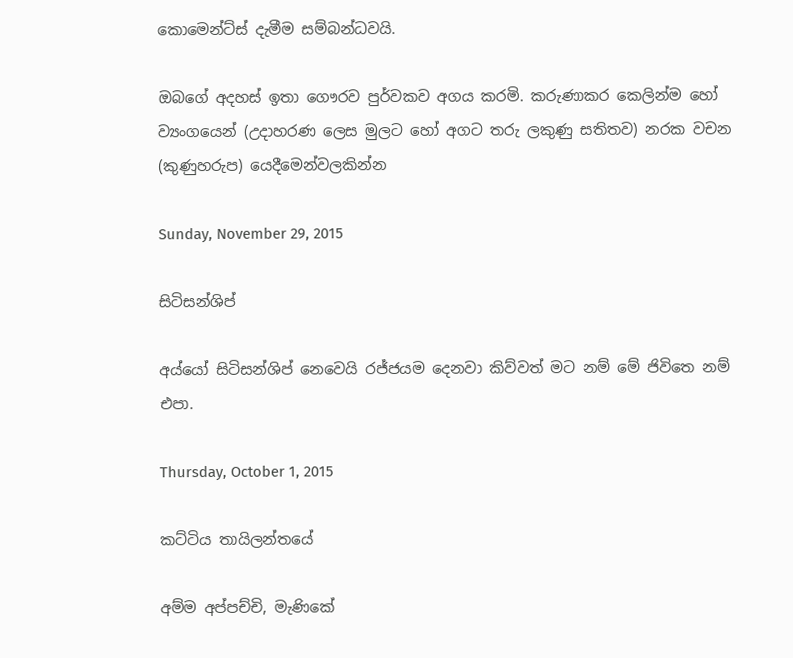කොමෙන්ට්ස් දැමීම සම්බන්ධවයි.

ඔබගේ අදහස් ඉතා ගෞරව පුර්වකව අගය කරමි. කරුණාකර කෙලින්ම හෝ ව්‍යංගයෙන් (උදාහරණ ලෙස මුලට හෝ අගට තරු ලකුණු සතිතව) නරක වචන (කුණුහරුප) යෙදීමෙන්වලකින්න

Sunday, November 29, 2015

සිටිසන්ශිප්

අය්යෝ සිටිසන්ශිප් නෙවෙයි රජ්ජයම දෙනවා කිව්වත් මට නම් මේ ජිවිතෙ නම් එපා.

Thursday, October 1, 2015

කට්ටිය තායිලන්තයේ

අම්ම අප්පච්චි, මැණිකේ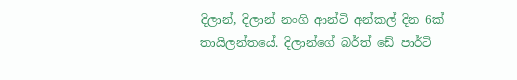දිලාන්, දිලාන් නංගි ආන්ටි අන්කල් දින 6ක් තායිලන්තයේ. දිලාන්ගේ බර්ත් ඩේ පාර්ටි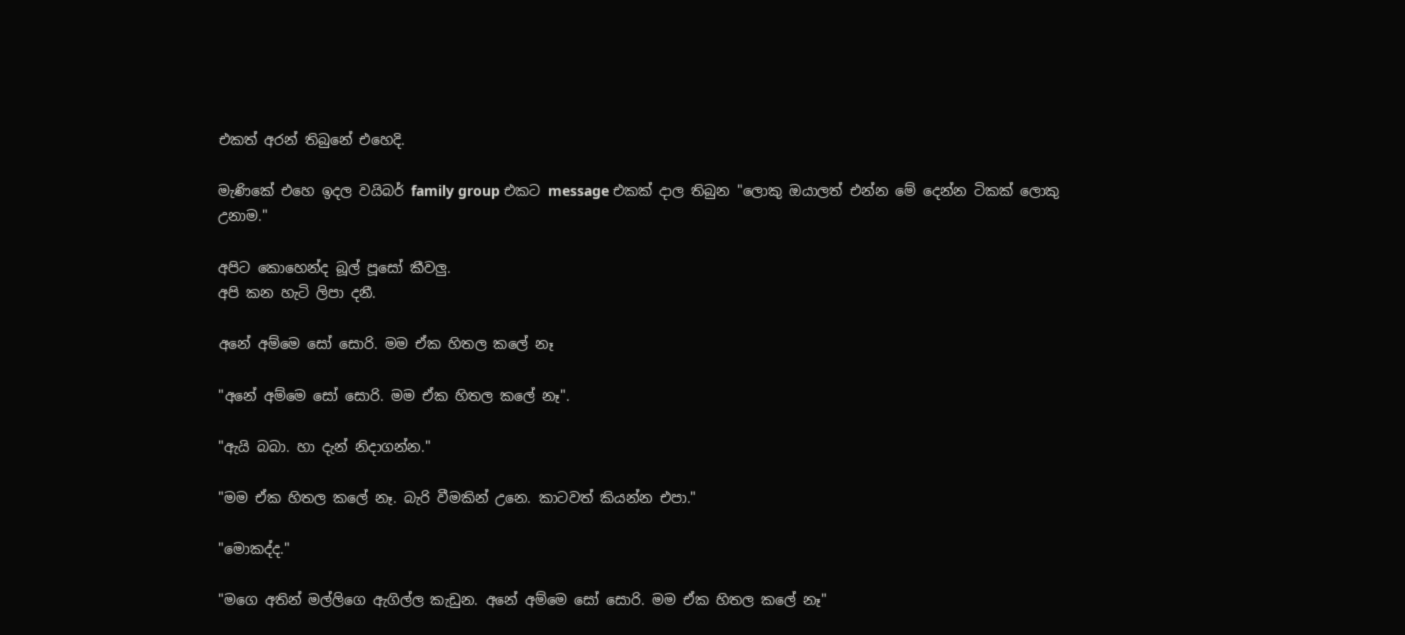එකත් අරන් තිබුනේ එහෙදි.

මැණිකේ එහෙ ඉදල වයිබර් family group එකට message එකක් දාල තිබුන "ලොකු ඔයාලත් එන්න මේ දෙන්න ටිකක් ලොකු උනාම."

අපිට කොහෙන්ද බූල් පූසෝ කීවලු.
අපි කන හැටි ලිපා දනී.

අනේ අම්මෙ සෝ සොරි. මම ඒක හිතල කලේ නෑ

"අනේ අම්මෙ සෝ සොරි. මම ඒක හිතල කලේ නෑ".

"ඇයි බබා. හා දැන් නිදාගන්න."

"මම ඒක හිතල කලේ නෑ. බැරි වීමකින් උනෙ. කාටවත් කියන්න එපා."

"මොකද්ද."

"මගෙ අතින් මල්ලිගෙ ඇගිල්ල කැඩුන. අනේ අම්මෙ සෝ සොරි. මම ඒක හිතල කලේ නෑ"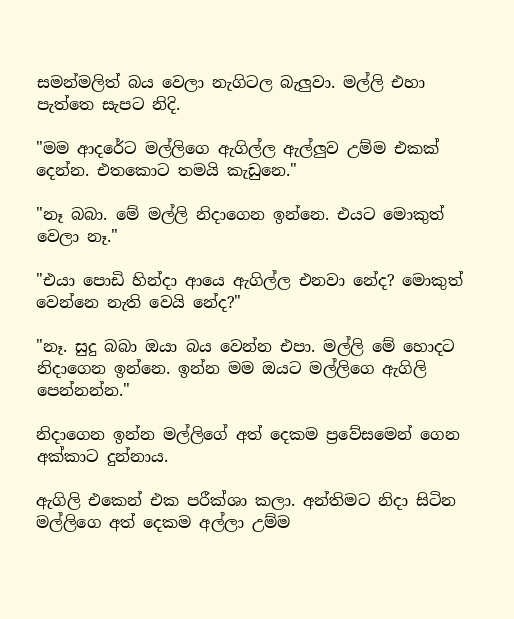සමන්මලිත් බය වෙලා නැගිටල බැලුවා. මල්ලි එහා පැත්තෙ සැපට නිදි.

"මම ආදරේට මල්ලිගෙ ඇගිල්ල ඇල්ලුව උම්ම එකක් දෙන්න. එතකොට තමයි කැඩුනෙ."

"නෑ බබා. මේ මල්ලි නිදාගෙන ඉන්නෙ. එයට මොකුත් වෙලා නෑ."

"එයා පොඩි හින්දා ආයෙ ඇගිල්ල එනවා නේද? මොකුත් වෙන්නෙ නැති වෙයි නේද?"

"නෑ. සුදු බබා ඔයා බය වෙන්න එපා. මල්ලි මේ හොදට නිදාගෙන ඉන්නෙ. ඉන්න මම ඔයට මල්ලිගෙ ඇගිලි පෙන්නන්න."

නිදාගෙන ඉන්න මල්ලිගේ අත් දෙකම ප්‍රවේසමෙන් ගෙන අක්කාට දුන්නාය.

ඇගිලි එකෙන් එක පරීක්ශා කලා. අන්තිමට නිදා සිටින මල්ලිගෙ අත් දෙකම අල්ලා උම්ම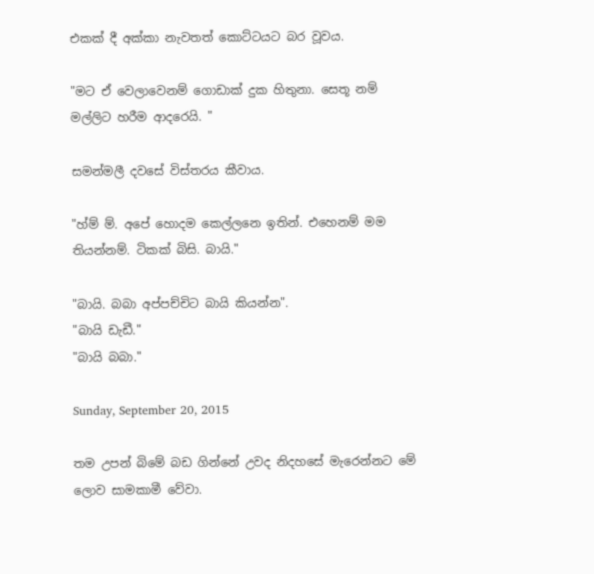එකක් දී අක්කා නැවතත් කොට්ටයට බර වූවය.

"මට ඒ වෙලාවෙනම් ගොඩාක් දුක හිතුනා. සෙතූ නම් මල්ලිට හරීම ආදරෙයි. "

සමන්මලී දවසේ විස්තරය කීවාය.

"හ්ම් ම්. අපේ හොදම කෙල්ලනෙ ඉතින්. එහෙනම් මම තියන්නම්. ටිකක් බිසි. බායි."

"බායි. බබා අප්පච්චිට බායි කියන්න".
"බායි ඩැඩී."
"බායි බබා."

Sunday, September 20, 2015

තම උපන් බිමේ බඩ ගින්නේ උවද නිදහසේ මැරෙන්නට මේ ලොව සාමකාමී වේවා.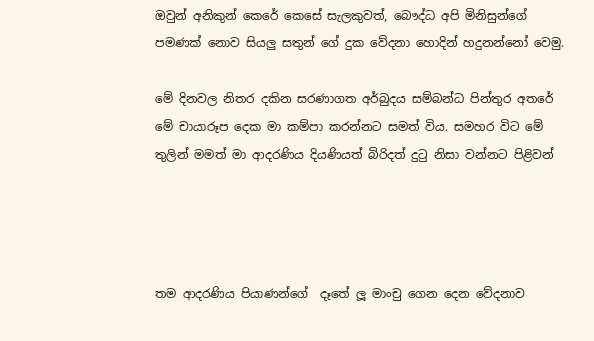ඔවුන් අනිකුන් කෙරේ කෙසේ සැලකුවත්, බෞද්ධ අපි මිනිසුන්ගේ පමණක් නොව සියලු සතුන් ගේ දුක වේදනා හොදින් හදුනන්නෝ වෙමු.

මේ දිනවල නිතර දකින සරණාගත අර්බුදය සම්බන්ධ පින්තුර අතරේ මේ චායාරූප දෙක මා කම්පා කරන්නට සමත් විය. සමහර විට මේ තුලින් මමත් මා ආදරණිය දියණියත් බිරිදත් දුටු නිසා වන්නට පිළිවන්




තම ආදරණිය පියාණන්ගේ  දෑතේ ලූ මාංචු ගෙන දෙන වේදනාව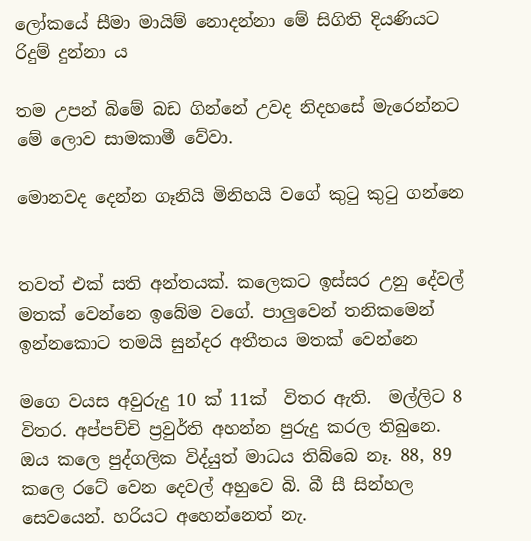ලෝකයේ සීමා මායිම් නොදන්නා මේ සිගිති දියණියට රිදුම් දුන්නා ය

තම උපන් බිමේ බඩ ගින්නේ උවද නිදහසේ මැරෙන්නට මේ ලොව සාමකාමී වේවා.

මොනවද දෙන්න ගෑනියි මිනිහයි වගේ කුටු කුටු ගන්නෙ


තවත් එක් සති අන්තයක්. කලෙකට ඉස්සර උනු දේවල් මතක් වෙන්නෙ ඉබේම වගේ. පාලුවෙන් තනිකමෙන් ඉන්නකොට තමයි සුන්දර අතීතය මතක් වෙන්නෙ

මගෙ වයස අවුරුදු 10 ක් 11ක්  විතර ඇති.  මල්ලිට 8 විතර. අප්පච්චි ප්‍රවුර්ති අහන්න පුරුදු කරල තිබුනෙ. ඔය කලෙ පුද්ගලික විද්යුත් මාධය තිබ්බෙ නෑ. 88, 89 කලෙ රටේ වෙන දෙවල් අහුවෙ බි. බී සී සින්හල සෙවයෙන්. හරියට අහෙන්නෙත් නැ.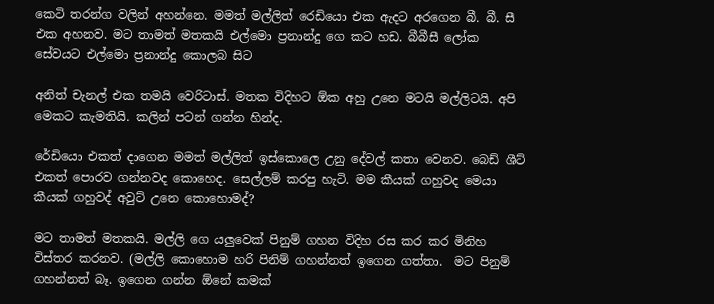කෙටි තරන්ග වලින් අහන්නෙ. මමත් මල්ලිත් රෙඩියො එක ඇදට අරගෙන බී. බී. සී එක අහනව. මට තාමත් මතකයි එල්මො ප්‍රනාන්දු ගෙ කට හඩ. බීබීසී ලෝක සේවයට එල්මො ප්‍රනාන්දු කොලබ සිට

අනිත් චැනල් එක තමයි වෙරිටාස්. මතක විදිහට ඕක අහු උනෙ මටයි මල්ලිටයි. අපි මෙකට කැමතියි. කලින් පටන් ගන්න හින්ද.

රේඩියො එකත් දාගෙන මමත් මල්ලිත් ඉස්කොලෙ උනු දේවල් කතා වෙනව. බෙඩ් ශීට් එකත් පොරව ගන්නවද කොහෙද. සෙල්ලම් කරපු හැටි. මම කීයක් ගහුවද මෙයා කීයක් ගහුවද් අවුට් උනෙ කොහොමද්?

මට තාමත් මතකයි. මල්ලි ගෙ යලුවෙක් පිනුම් ගහන විදිහ රස කර කර මිනිහ විස්තර කරනව. (මල්ලි කොහොම හරි පිනිම් ගහන්නත් ඉගෙන ගත්තා.  මට පිනුම් ගහන්නත් බෑ. ඉගෙන ගන්න ඕනේ කමක්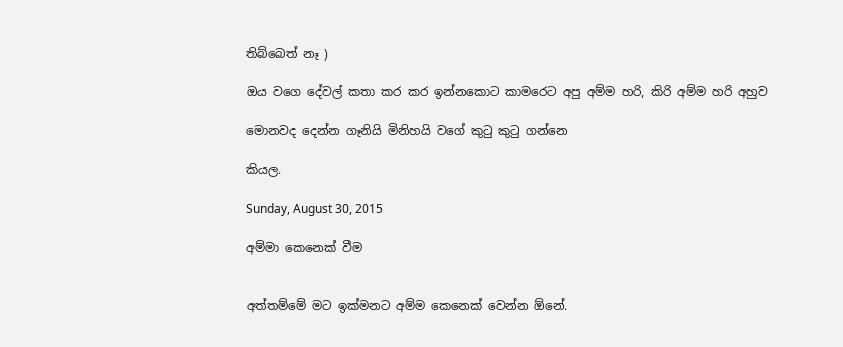තිබ්බෙත් නෑ )

ඔය වගෙ දේවල් කතා කර කර ඉන්නකොට කාමරෙට අපු අම්ම හරි, කිරි අම්ම හරි අහුව

මොනවද දෙන්න ගෑනියි මිනිහයි වගේ කුටු කුටු ගන්නෙ

කියල.

Sunday, August 30, 2015

අම්මා කෙනෙක් වීම


අත්තම්මේ මට ඉක්මනට අම්ම කෙනෙක් වෙන්න ඕනේ.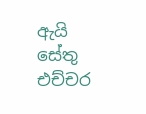ඇයි සේතු එච්චර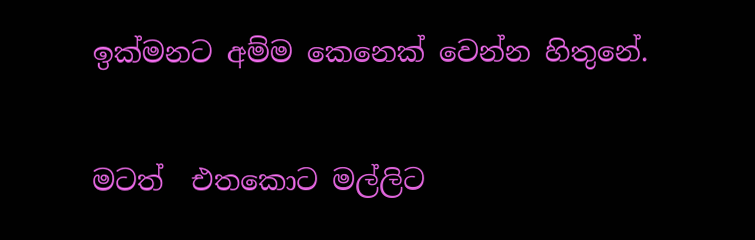ඉක්මනට අම්ම කෙනෙක් වෙන්න හිතුනේ.

මටත්  එතකොට මල්ලිට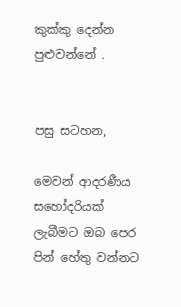කුක්කු දෙන්න පුළුවන්නේ .


පසු සටහන,

මෙවන් ආදරණීය සහෝදරියක් ලැබීමට ඔබ පෙර පින් හේතු වන්නට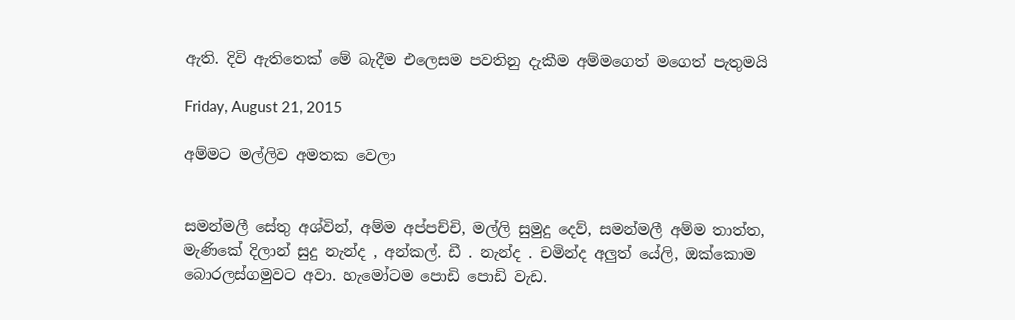ඇති. දිවි ඇතිතෙක් මේ බැදීම එලෙසම පවතිනු දැකීම අම්මගෙත් මගෙත් පැතුමයි

Friday, August 21, 2015

අම්මට මල්ලිව අමතක වෙලා


සමන්මලී සේතු අශ්වින්, අම්ම අප්පච්චි, මල්ලි සුමුදු දෙව්, සමන්මලී අම්ම තාත්ත, මැණිකේ දිලාන් සුදු නැන්ද , අන්කල්. ඩී . නැන්ද . චමින්ද අලුත් යේලි, ඔක්කොම බොරලස්ගමුවට අවා. හැමෝටම පොඩි පොඩි වැඩ.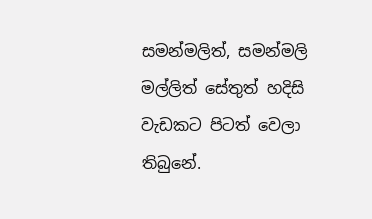සමන්මලිත්, සමන්මලි මල්ලිත් සේතුත් හදිසි වැඩකට පිටත් වෙලා
තිබුනේ.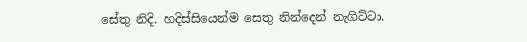සේතු නිදි. හදිස්සියෙන්ම සෙතු නින්දෙන් නැගිට්ටා.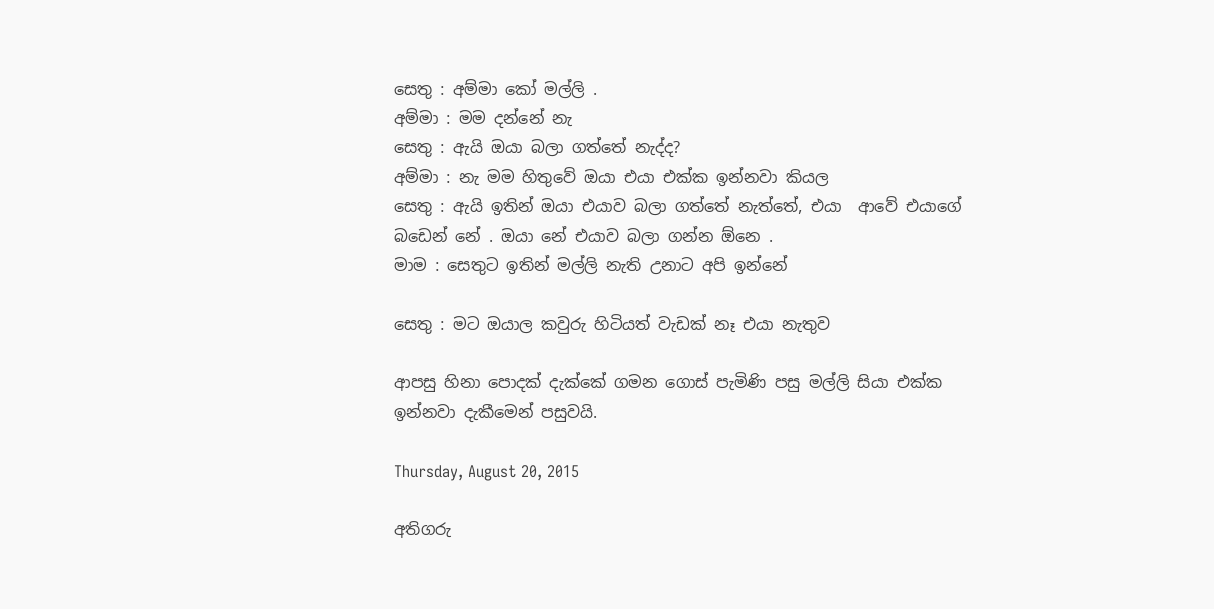සෙතු : අම්මා කෝ මල්ලි .
අම්මා : මම දන්නේ නැ
සෙතු : ඇයි ඔයා බලා ගත්තේ නැද්ද?
අම්මා : නැ මම හිතුවේ ඔයා එයා එක්ක ඉන්නවා කියල
සෙතු : ඇයි ඉතින් ඔයා එයාව බලා ගත්තේ නැත්තේ, එයා  ආවේ එයාගේ බඩෙන් නේ . ඔයා නේ එයාව බලා ගන්න ඕනෙ .
මාම : සෙතුට ඉතින් මල්ලි නැති උනාට අපි ඉන්නේ

සෙතු : මට ඔයාල කවුරු හිටියත් වැඩක් නෑ එයා නැතුව

ආපසු හිනා පොදක් දැක්කේ ගමන ගොස් පැමිණි පසු මල්ලි සියා එක්ක ඉන්නවා දැකීමෙන් පසුවයි.

Thursday, August 20, 2015

අතිගරු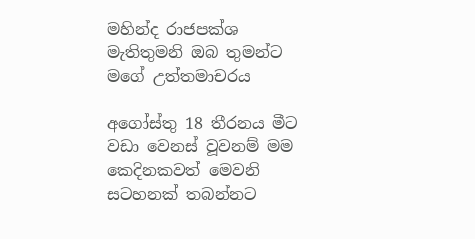මහින්ද රාජපක්ශ මැතිතුමනි ඔබ තුමන්ට මගේ උත්තමාචරය

අගෝස්තු 18 තීරනය මීට වඩා වෙනස් වූවනම් මම කෙදිනකවත් මෙවනි සටහනක් තබන්නට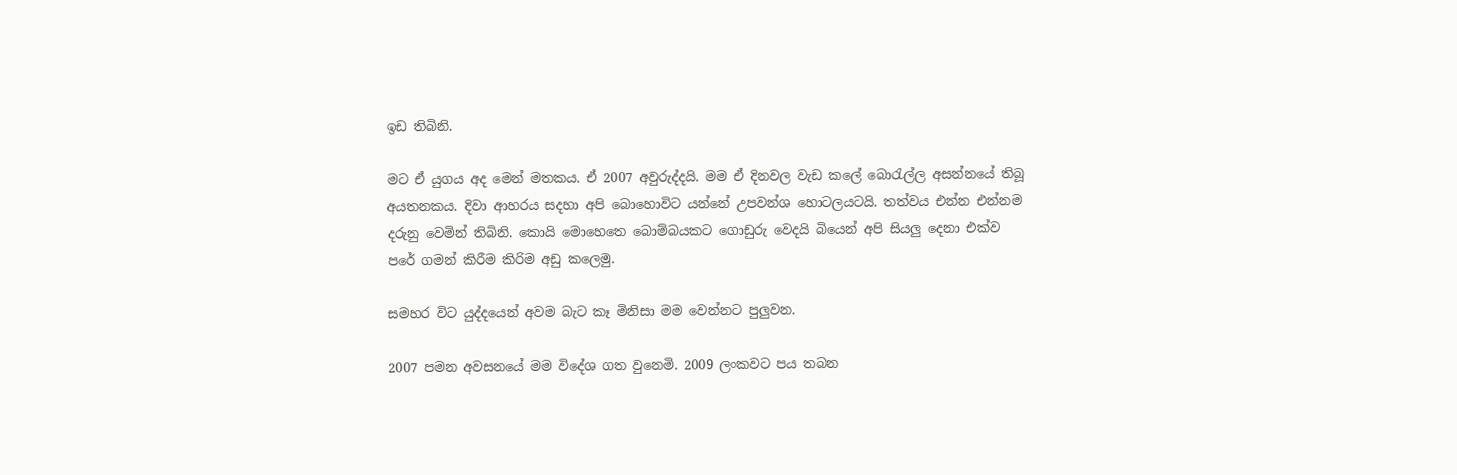ඉඩ තිබිනි.

මට ඒ යුගය අද මෙන් මතකය. ඒ 2007 අවුරුද්දයි. මම ඒ දිනවල වැඩ කලේ බොරැල්ල අසන්නයේ තිබූ අයතනකය. දිවා ආහරය සදහා අපි බොහොවිට යන්නේ උපවන්ශ හොටලයටයි. තත්වය එන්න එන්නම දරුනු වෙමින් තිබිනි. කොයි මොහෙතෙ බොම්බයකට ගොඩුරු වෙදයි බියෙන් අපි සියලු දෙනා එක්ව පරේ ගමන් කිරීම කිරිම අඩු කලෙමු.

සමහර විට යුද්දයෙන් අවම බැට කෑ මිනිසා මම වෙන්නට පුලුවන.

2007 පමන අවසනයේ මම විදේශ ගත වුනෙමි. 2009 ලංකවට පය තබන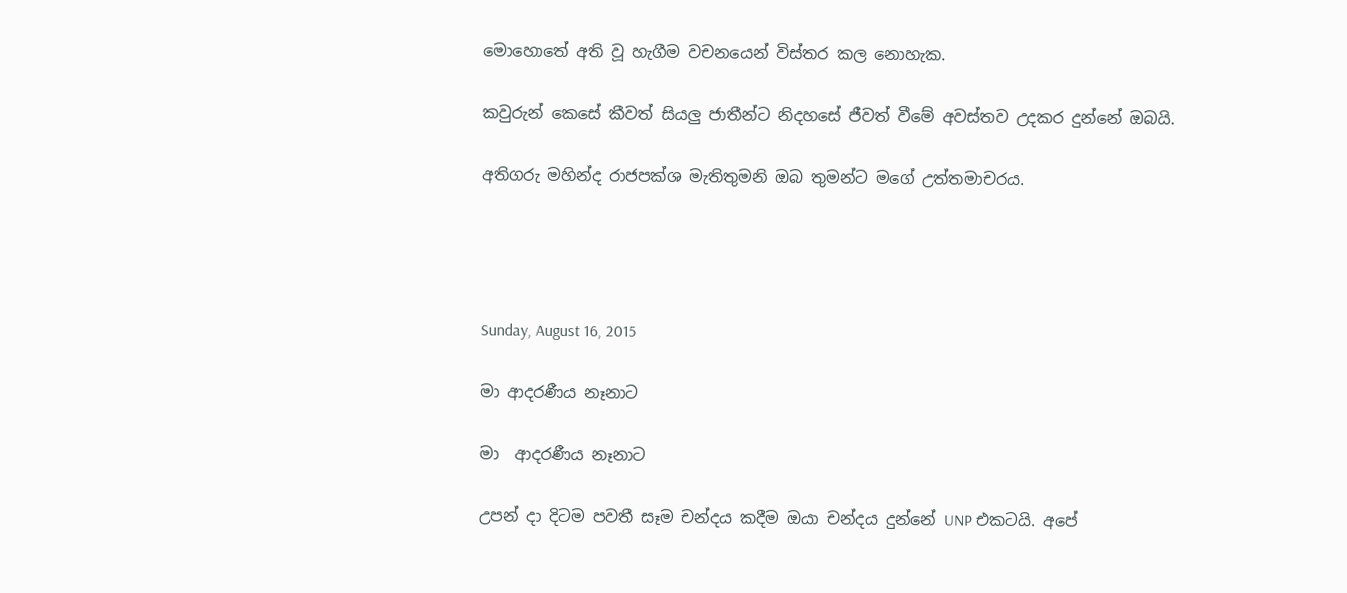මොහොතේ අති වූ හැගීම වචනයෙන් විස්තර කල නොහැක.

කවුරුන් කෙසේ කීවත් සියලු ජාතීන්ට නිදහසේ ජීවත් වීමේ අවස්තව උදකර දුන්නේ ඔබයි.

අතිගරු මහින්ද රාජපක්ශ මැතිතුමනි ඔබ තුමන්ට මගේ උත්තමාචරය.




Sunday, August 16, 2015

මා ආදරණීය නෑනාට

මා  ආදරණීය නෑනාට

උපන් දා දිටම පවතී සෑම චන්දය කදීම ඔයා චන්දය දුන්නේ UNP එකටයි. අපේ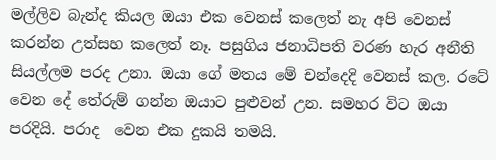මල්ලිව බැන්ද කියල ඔයා එක වෙනස් කලෙත් නැ අපි වෙනස් කරන්න උත්සහ කලෙත් නෑ. පසුගිය ජනාධිපති වරණ හැර අනීති සියල්ලම පරද උනා. ඔයා ගේ මතය මේ චන්දෙදි වෙනස් කල. රටේ වෙන දේ තේරුම් ගන්න ඔයාට පුළුවන් උන. සමහර විට ඔයා පරදියි. පරාද  වෙන එක දුකයි තමයි.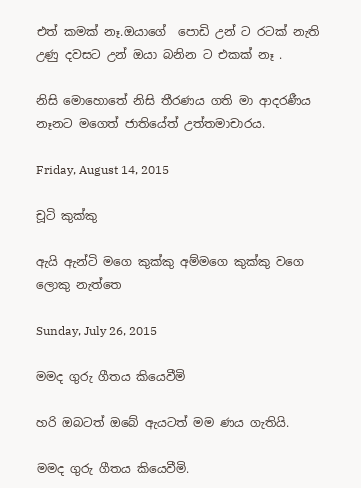එත් කමක් නෑ.ඔයාගේ  පොඩි උන් ට රටක් නැති උණු දවසට උන් ඔයා බනින ට එකක් නෑ .

නිසි මොහොතේ නිසි තීරණය ගති මා ආදරණීය නෑනට මගෙත් ජාතියේත් උත්තමාචාරය.

Friday, August 14, 2015

චූටි කුක්කු

ඇයි ඇන්ටි මගෙ කුක්කු අම්මගෙ කුක්කු වගෙ ලොකු නැත්තෙ

Sunday, July 26, 2015

මමද ගුරු ගීතය කියෙවීමි

හරි ඔබටත් ඔබේ ඇයටත් මම ණය ගැතියි.

මමද ගුරු ගීතය කියෙවීමි.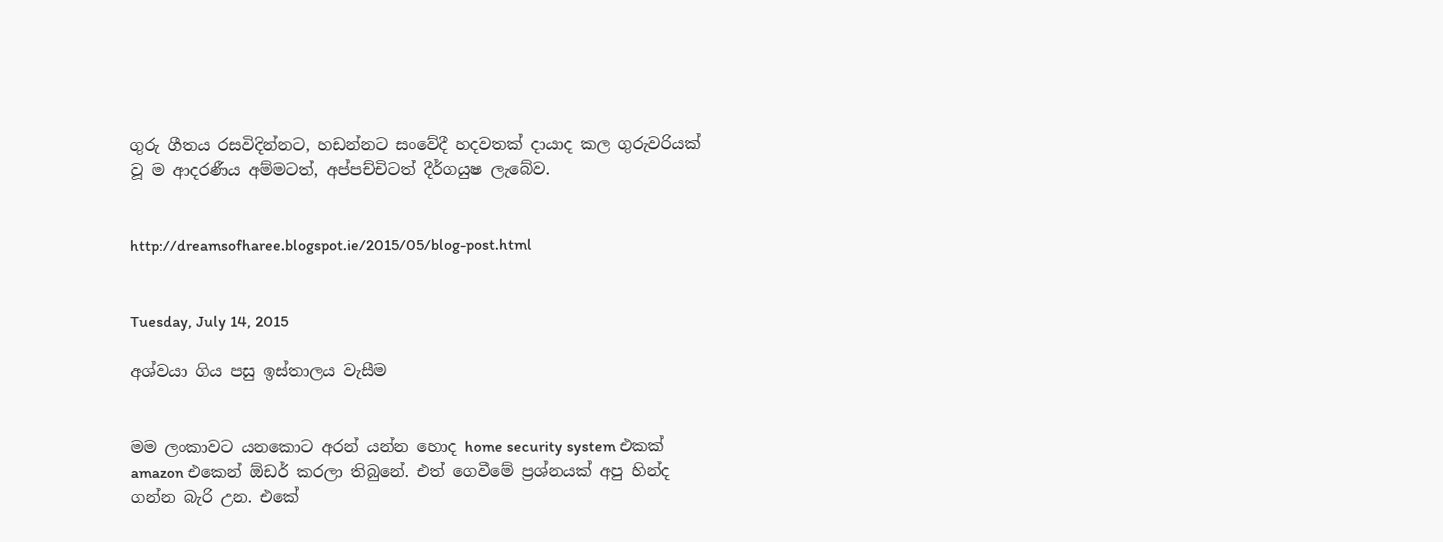ගුරු ගීතය රසවිදින්නට, හඩන්නට සංවේදී හදවතක් දායාද කල ගුරුවරියක් වූ ම ආදරණීය අම්මටත්, අප්පච්චිටත් දීර්ගයුෂ ලැබේව.


http://dreamsofharee.blogspot.ie/2015/05/blog-post.html


Tuesday, July 14, 2015

අශ්වයා ගිය පසු ඉස්තාලය වැසීම


මම ලංකාවට යනකොට අරන් යන්න හොද home security system එකක් amazon එකෙන් ඕඩර් කරලා තිබුනේ. එත් ගෙවීමේ ප්‍රශ්නයක් අපු හින්ද ගන්න බැරි උන. එකේ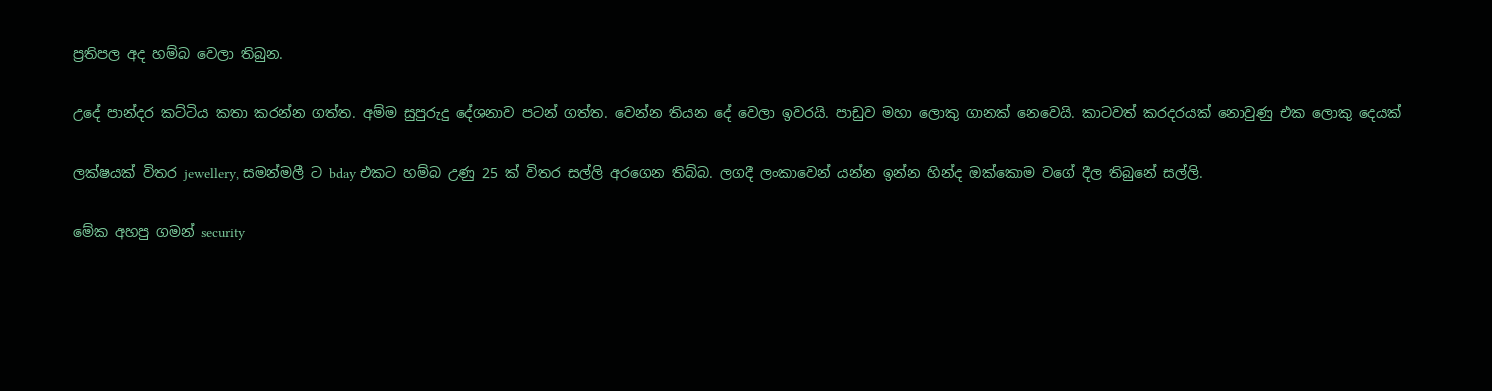ප්‍රතිපල අද හම්බ වෙලා තිබුන.

උදේ පාන්දර කට්ටිය කතා කරන්න ගත්ත. අම්ම සුපුරුදු දේශනාව පටන් ගත්ත. වෙන්න තියන දේ වෙලා ඉවරයි. පාඩුව මහා ලොකු ගානක් නෙවෙයි. කාටවත් කරදරයක් නොවුණු එක ලොකු දෙයක්

ලක්ෂයක් විතර jewellery, සමන්මලී ට bday එකට හම්බ උණු 25 ක් විතර සල්ලි අරගෙන තිබ්බ. ලගදී ලංකාවෙන් යන්න ඉන්න හින්ද ඔක්කොම වගේ දීල තිබුනේ සල්ලි.

මේක අහපු ගමන් security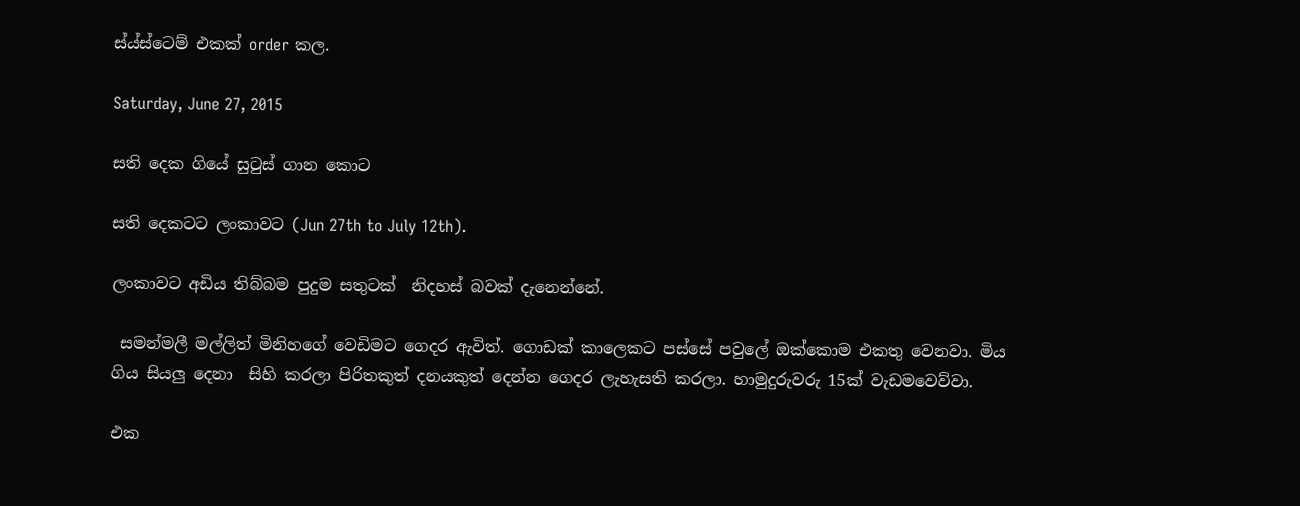ස්ය්ස්ටෙම් එකක් order කල.

Saturday, June 27, 2015

සති දෙක ගියේ සුටුස් ගාන කොට

සති දෙකටට ලංකාවට (Jun 27th to July 12th).

ලංකාවට අඩිය තිබ්බම පුදුම සතුටක්  නිදහස් බවක් දැනෙන්නේ.

 සමන්මලී මල්ලිත් මිනිහගේ වෙඩිමට ගෙදර ඇවිත්. ගොඩක් කාලෙකට පස්සේ පවුලේ ඔක්කොම එකතු වෙනවා. මිය ගිය සියලු දෙනා  සිහි කරලා පිරිතකුත් දනයකුත් දෙන්න ගෙදර ලැහැසති කරලා. හාමුදුරුවරු 15ක් වැඩමවෙව්වා.

එක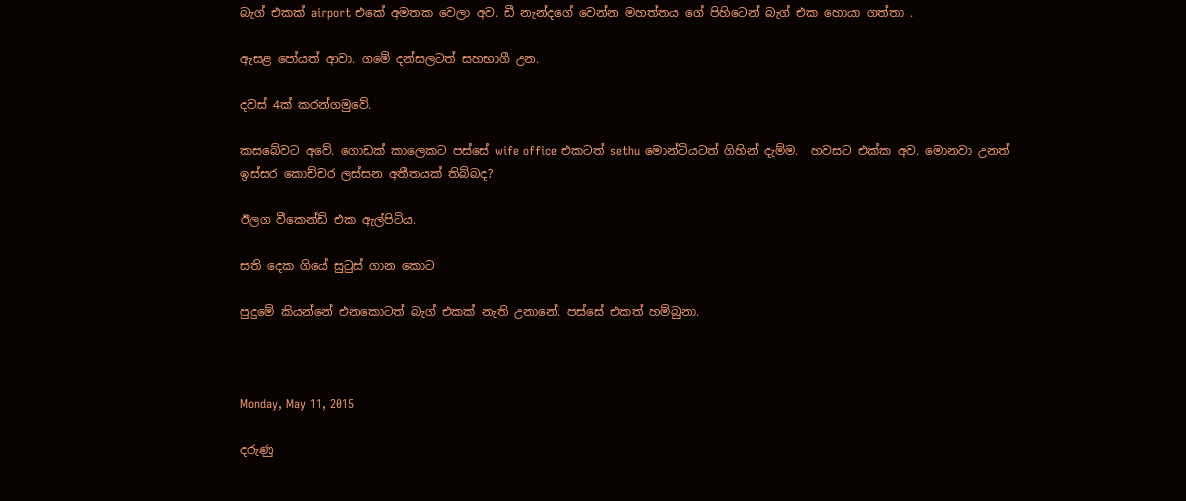බැග් එකක් airport එකේ අමතක වෙලා අව. ඩී නැන්දගේ වෙන්න මහත්තය ගේ පිහිටෙන් බැග් එක හොයා ගත්තා .

ඇසළ පෝයත් ආවා. ගමේ දන්සලටත් සහභාගී උන.

දවස් 4ක් කරන්ගමුවේ.

කසබේවට අවේ. ගොඩක් කාලෙකට පස්සේ wife office එකටත් sethu මොන්ටියටත් ගිහින් දැම්ම.  හවසට එක්ක අව. මොනවා උනත් ඉස්සර කොච්චර ලස්සන අතීතයක් තිබ්බද?

ඊලග වීකෙන්ඩ් එක ඇල්පිටිය.

සති දෙක ගියේ සුටුස් ගාන කොට

පුදුමේ කියන්නේ එනකොටත් බැග් එකක් නැති උනානේ. පස්සේ එකත් හම්බුනා.



Monday, May 11, 2015

දරුණු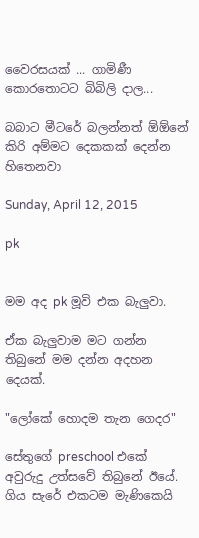වෛරසයක් ... ගාමිණී කොරතොටට බිබිලි දාල...

බබාට මීටරේ බලන්නත් ඕඕනේ
කිරි අම්මට දෙකකක් දෙන්න හිතෙනවා

Sunday, April 12, 2015

pk


මම අද pk මූවි එක බැලුවා.

ඒක බැලුවාම මට ගන්න තිබුනේ මම දන්න අදහන දෙයක්.

"ලෝකේ හොදම තැන ගෙදර"

සේතුගේ preschool එකේ අවුරුදු උත්සවේ තිබුනේ ඊයේ. ගිය සැරේ එකටම මැණිකෙයි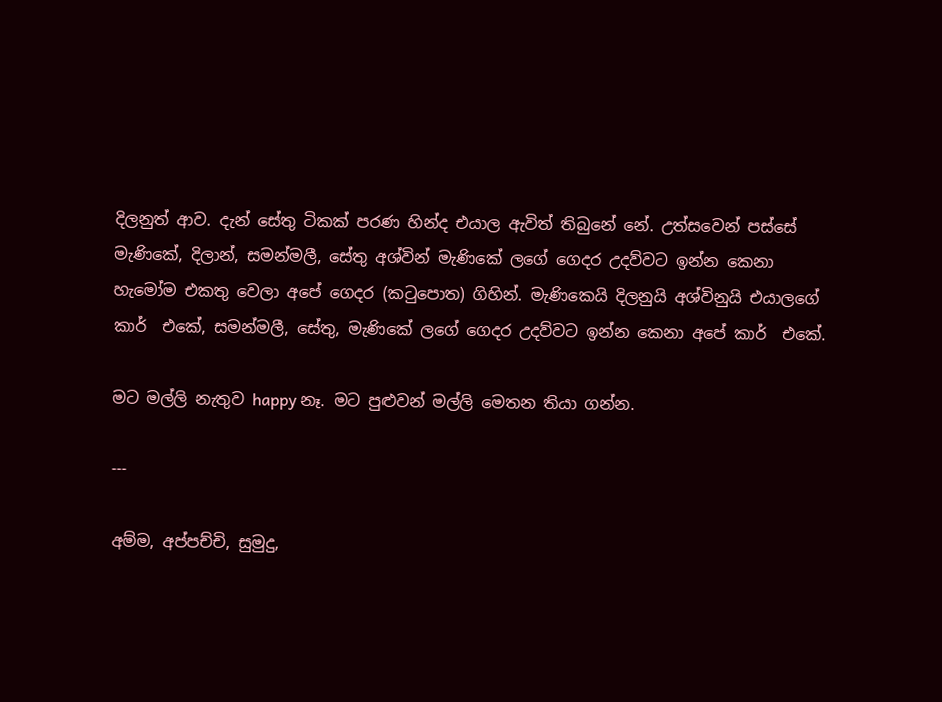දිලනුත් ආව. දැන් සේතු ටිකක් පරණ හින්ද එයාල ඇවිත් තිබුනේ නේ. උත්සවෙන් පස්සේ මැණිකේ, දිලාන්, සමන්මලී, සේතු අශ්වින් මැණිකේ ලගේ ගෙදර උදව්වට ඉන්න කෙනා හැමෝම එකතු වෙලා අපේ ගෙදර (කටුපොත) ගිහින්. මැණිකෙයි දිලනුයි අශ්විනුයි එයාලගේ කාර්  එකේ, සමන්මලී, සේතු, මැණිකේ ලගේ ගෙදර උදව්වට ඉන්න කෙනා අපේ කාර්  එකේ.

මට මල්ලි නැතුව happy නෑ. මට පුළුවන් මල්ලි මෙතන තියා ගන්න.

---

අම්ම, අප්පච්චි, සුමුදු,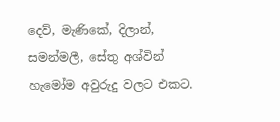දෙව්, මැණිකේ, දිලාන්, සමන්මලී, සේතු අශ්වින් හැමෝම අවුරුදු වලට එකට.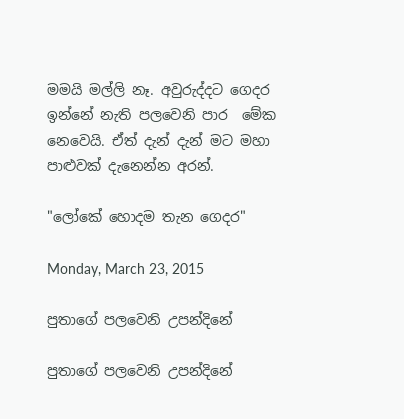මමයි මල්ලි නෑ. අවුරුද්දට ගෙදර ඉන්නේ නැති පලවෙනි පාර  මේක නෙවෙයි. ඒත් දැන් දැන් මට මහා පාළුවක් දැනෙන්න අරන්.

"ලෝකේ හොදම තැන ගෙදර"

Monday, March 23, 2015

පුතාගේ පලවෙනි උපන්දිනේ

පුතාගේ පලවෙනි උපන්දිනේ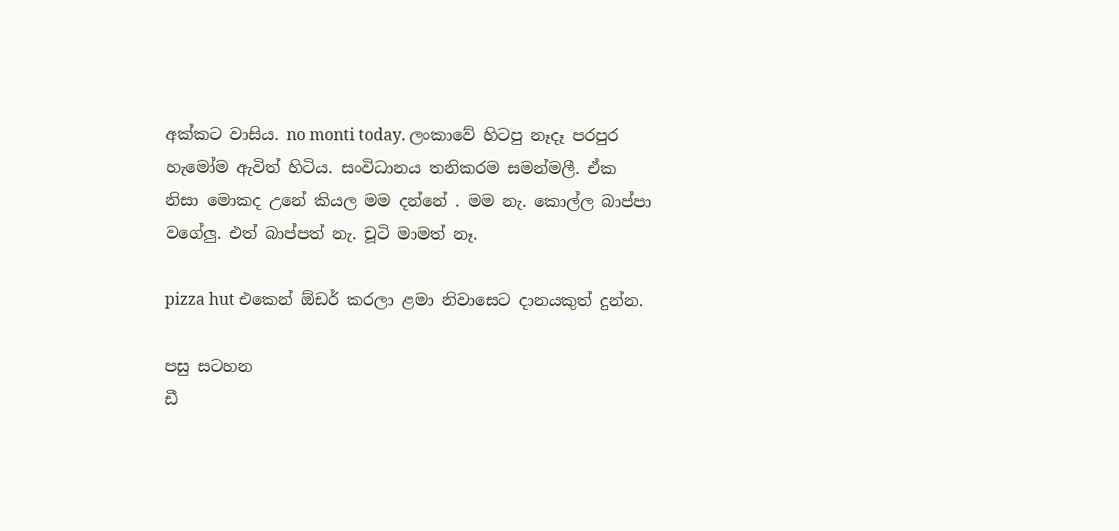අක්කට වාසිය. no monti today. ලංකාවේ හිටපු නෑදෑ පරපුර හැමෝම ඇවිත් හිටිය. සංවිධානය තනිකරම සමන්මලී. ඒක  නිසා මොකද උනේ කියල මම දන්නේ . මම නැ. කොල්ල බාප්පා වගේලු. එත් බාප්පත් නැ. චූටි මාමත් නෑ.

pizza hut එකෙන් ඕඩර් කරලා ළමා නිවාසෙට දානයකුත් දුන්න.

පසු සටහන
ඩී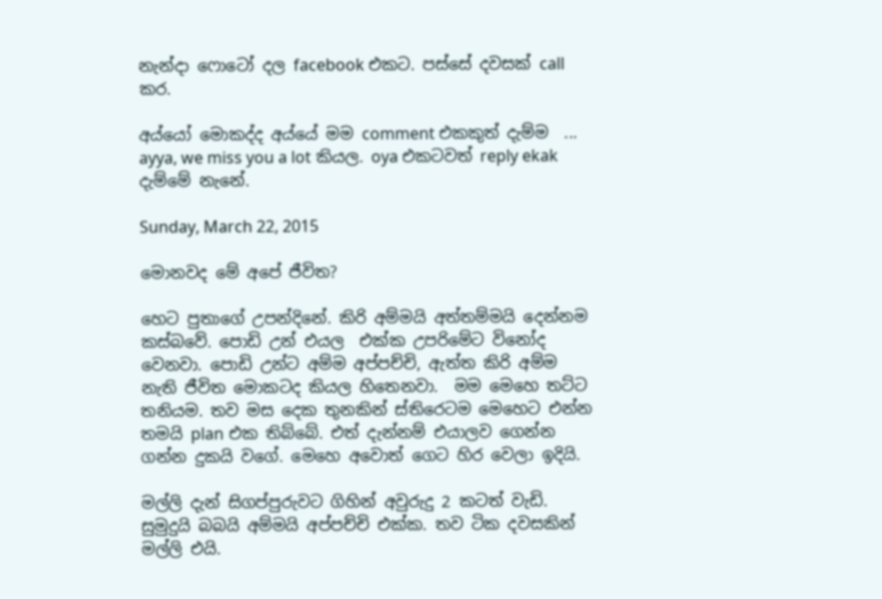නැන්දා ෆොටෝ දල facebook එකට. පස්සේ දවසක් call කර.

අය්යෝ මොකද්ද අය්යේ මම comment එකකුත් දැම්ම  ... ayya, we miss you a lot කියල. oya එකටවත් reply ekak දැම්මේ නැනේ.

Sunday, March 22, 2015

මොනවද මේ අපේ ජීවිත?

හෙට පුතාගේ උපන්දිනේ. කිරි අම්මයි අත්තම්මයි දෙන්නම කස්බවේ. පොඩි උන් එයල  එක්ක උපරිමේට විනෝද වෙනවා. පොඩි උන්ට අම්ම අප්පච්චි, ඇත්ත කිරි අම්ම නැති ජීවිත මොකටද කියල හිතෙනවා.  මම මෙහෙ තට්ට තනියම. තව මස දෙක තුනකින් ස්තිරෙටම මෙහෙට එන්න තමයි plan එක තිබ්බේ. එත් දැන්නම් එයාලව ගෙන්න ගන්න දුකයි වගේ. මෙහෙ අවොත් ගෙට හිර වෙලා ඉදියි.

මල්ලි දැන් සිගප්පුරුවට ගිහින් අවුරුදු 2 කටත් වැඩි. සුමුදුයි බබයි අම්මයි අප්පච්චි එක්ක. තව ටික දවසකින් මල්ලි එයි.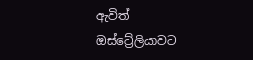ඇවිත් ඔස්ට්‍රේලියාවට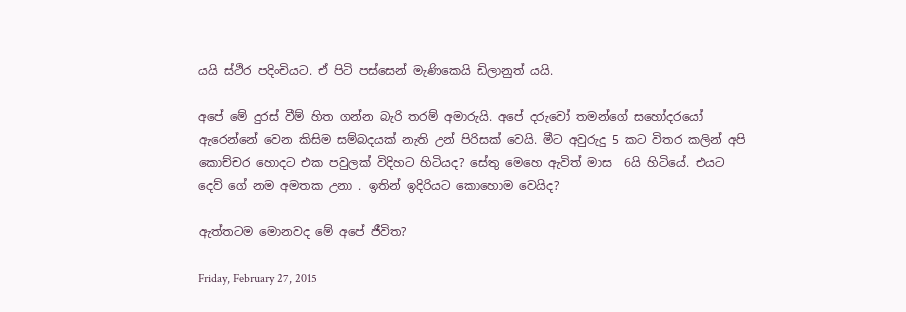යයි ස්ථිර පදිංචියට. ඒ පිටි පස්සෙන් මැණිකෙයි ඩිලානුත් යයි.

අපේ මේ දුරස් වීම් හිත ගන්න බැරි තරම් අමාරුයි. අපේ දරුවෝ තමන්ගේ සහෝදරයෝ ඇරෙන්නේ වෙන කිසිම සම්බදයක් නැති උන් පිරිසක් වෙයි. මීට අවුරුදු 5 කට විතර කලින් අපි කොච්චර හොදට එක පවුලක් විදිහට හිටියද? සේතු මෙහෙ ඇවිත් මාස  6යි හිටියේ. එයට දෙව් ගේ නම අමතක උනා . ඉතින් ඉදිරියට කොහොම වෙයිද?

ඇත්තටම මොනවද මේ අපේ ජීවිත?

Friday, February 27, 2015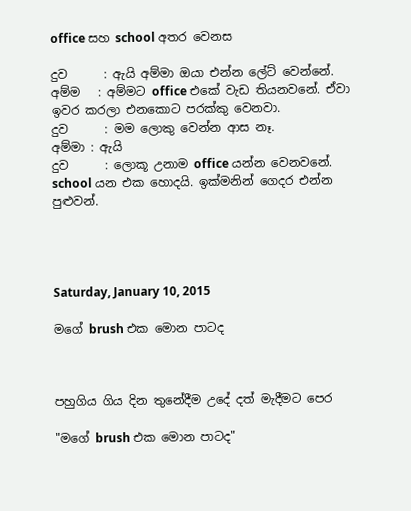office සහ school අතර වෙනස

දුව      : ඇයි අම්මා ඔයා එන්න ලේට් වෙන්නේ.
අම්ම   : අම්මට office එකේ වැඩ තියනවනේ. ඒවා ඉවර කරලා එනකොට පරක්කු වෙනවා.
දුව      : මම ලොකු වෙන්න ආස නෑ.
අම්මා : ඇයි
දුව      : ලොකූ උනාම office යන්න වෙනවනේ. school යන එක හොදයි. ඉක්මනින් ගෙදර එන්න පුළුවන්.




Saturday, January 10, 2015

මගේ brush එක මොන පාටද



පහුගිය ගිය දින තුනේදීම උදේ දත් මැදීමට පෙර

"මගේ brush එක මොන පාටද"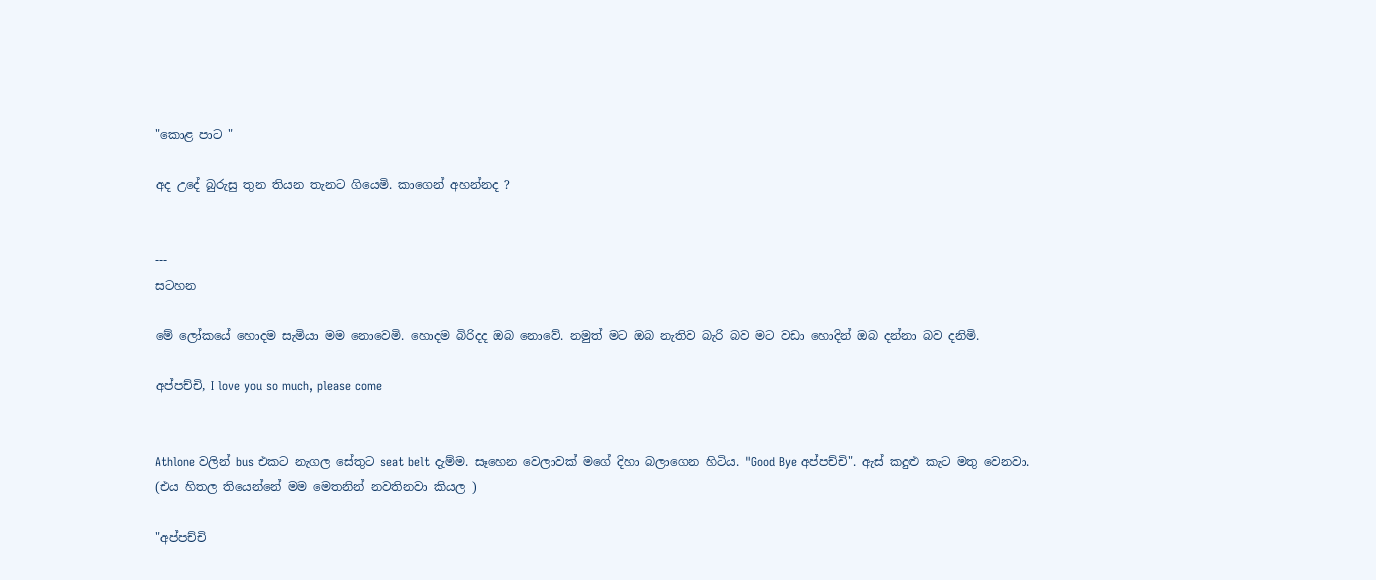"කොළ පාට "

අද උදේ බුරුසු තුන තියන තැනට ගියෙමි. කාගෙන් අහන්නද ?


---
සටහන

මේ ලෝකයේ හොදම සැමියා මම නොවෙමි. හොදම බිරිදද ඔබ නොවේ. නමුත් මට ඔබ නැතිව බැරි බව මට වඩා හොදින් ඔබ දන්නා බව දනිමි.

අප්පච්චි, I love you so much, please come


Athlone වලින් bus එකට නැගල සේතුට seat belt දැම්ම. සෑහෙන වෙලාවක් මගේ දිහා බලාගෙන හිටිය. "Good Bye අප්පච්චි". ඇස් කදුළු කැට මතු වෙනවා. (එය හිතල තියෙන්නේ මම මෙතනින් නවතිනවා කියල )

"අප්පච්චි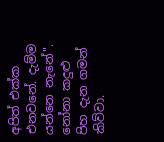අපිත් එක්ක එනවනේ. දැම්ම යන්නෙ නැනේ". නෝනා කදුළු පිහ දැන ගමන් කිව්වා.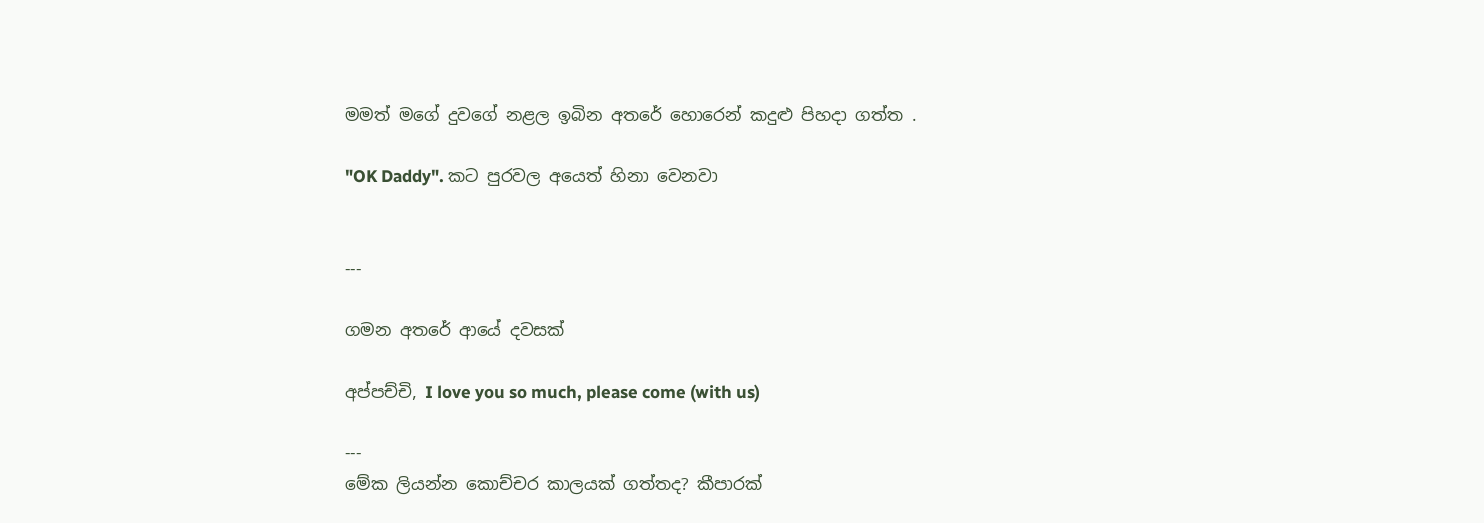මමත් මගේ දුවගේ නළල ඉබින අතරේ හොරෙන් කදුළු පිහදා ගත්ත .

"OK Daddy". කට පුරවල අයෙත් හිනා වෙනවා


---

ගමන අතරේ ආයේ දවසක්

අප්පච්චි, I love you so much, please come (with us)

---
මේක ලියන්න කොච්චර කාලයක් ගත්තද? කීපාරක්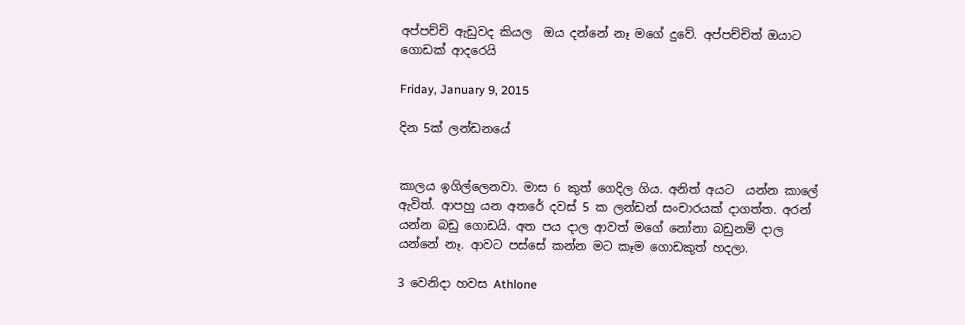අප්පච්චි ඇඩුවද කියල  ඔය දන්නේ නෑ මගේ දුවේ. අප්පච්චිත් ඔයාට ගොඩක් ආදරෙයි

Friday, January 9, 2015

දින 5ක් ලන්ඩනයේ


කාලය ඉගිල්ලෙනවා. මාස 6 කුත් ගෙදිල ගිය. අනිත් අයට  යන්න කාලේ ඇවිත්. ආපහු යන අතරේ දවස් 5 ක ලන්ඩන් සංචාරයක් දාගත්ත. අරන් යන්න බඩු ගොඩයි. අත පය දාල ආවත් මගේ නෝනා බඩුනම් දාල යන්නේ නෑ. ආවට පස්සේ කන්න මට කෑම ගොඩකුත් හදලා.

3 වෙනිදා හවස Athlone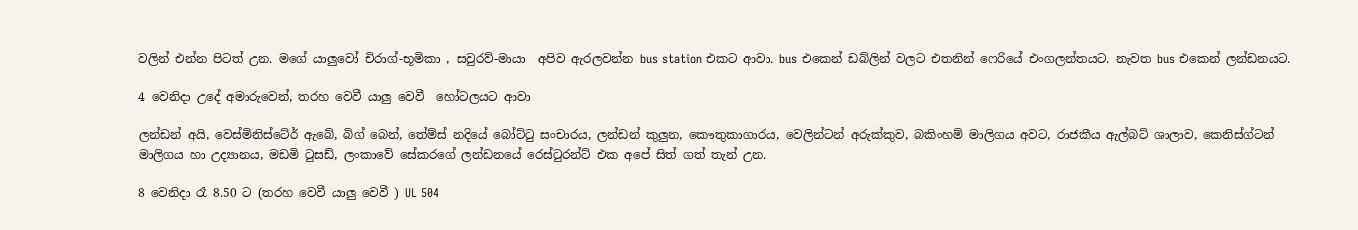වලින් එන්න පිටත් උන. මගේ යාලුවෝ චිරාග්-භූමිකා , සවුරව්-මායා  අපිව ඇරලවන්න bus station එකට ආවා. bus එකෙන් ඩබ්ලින් වලට එතනින් ෆෙරියේ එංගලන්තයට. නැවත bus එකෙන් ලන්ඩනයට.

4 වෙනිදා උදේ අමාරුවෙන්, තරහ වෙවී යාලු වෙවී  හෝටලයට ආවා

ලන්ඩන් අයි, වෙස්මිනිස්ටේර් ඇබේ, බිග් බෙන්, තේම්ස් නදියේ බෝට්ටු සංචාරය, ලන්ඩන් කුලුන, කෞතුකාගාරය, වෙලින්ටන් අරුක්කුව, බකිංහම් මාලිගය අවට, රාජකීය ඇල්බට් ශාලාව, කෙනිස්ග්ටන් මාලිගය හා උද්‍යානය, මඩමි ටුසඩ්, ලංකාවේ සේකරගේ ලන්ඩනයේ රෙස්ටුරන්ට් එක අපේ සිත් ගත් තැන් උන.

8 වෙනිදා රෑ 8.50 ට (තරහ වෙවී යාලු වෙවී ) UL 504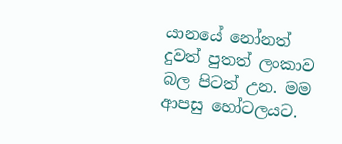යානයේ නෝනත් දුවත් පුතත් ලංකාව බල පිටත් උන. මම ආපසු හෝටලයට.